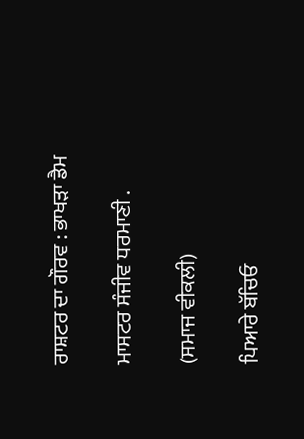ਰਾਸ਼ਟਰ ਦਾ ਗੌਰਵ : ਭਾਖੜਾ ਡੈਮ

ਮਾਸਟਰ ਸੰਜੀਵ ਧਰਮਾਣੀ .

(ਸਮਾਜ ਵੀਕਲੀ)

ਪਿਆਰੇ ਬੱਚਿਓ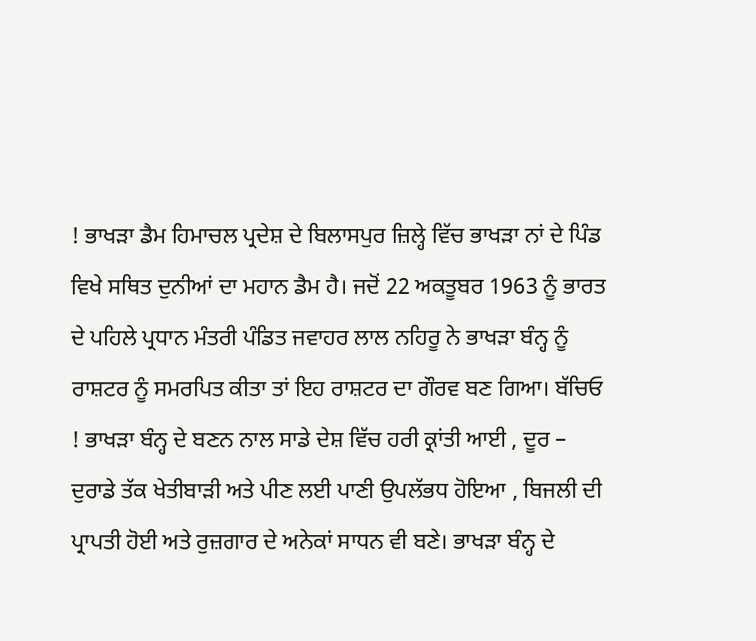! ਭਾਖੜਾ ਡੈਮ ਹਿਮਾਚਲ ਪ੍ਰਦੇਸ਼ ਦੇ ਬਿਲਾਸਪੁਰ ਜ਼ਿਲ੍ਹੇ ਵਿੱਚ ਭਾਖੜਾ ਨਾਂ ਦੇ ਪਿੰਡ ਵਿਖੇ ਸਥਿਤ ਦੁਨੀਆਂ ਦਾ ਮਹਾਨ ਡੈਮ ਹੈ। ਜਦੋਂ 22 ਅਕਤੂਬਰ 1963 ਨੂੰ ਭਾਰਤ ਦੇ ਪਹਿਲੇ ਪ੍ਰਧਾਨ ਮੰਤਰੀ ਪੰਡਿਤ ਜਵਾਹਰ ਲਾਲ ਨਹਿਰੂ ਨੇ ਭਾਖੜਾ ਬੰਨ੍ਹ ਨੂੰ ਰਾਸ਼ਟਰ ਨੂੰ ਸਮਰਪਿਤ ਕੀਤਾ ਤਾਂ ਇਹ ਰਾਸ਼ਟਰ ਦਾ ਗੌਰਵ ਬਣ ਗਿਆ। ਬੱਚਿਓ ! ਭਾਖੜਾ ਬੰਨ੍ਹ ਦੇ ਬਣਨ ਨਾਲ ਸਾਡੇ ਦੇਸ਼ ਵਿੱਚ ਹਰੀ ਕ੍ਰਾਂਤੀ ਆਈ , ਦੂਰ – ਦੁਰਾਡੇ ਤੱਕ ਖੇਤੀਬਾੜੀ ਅਤੇ ਪੀਣ ਲਈ ਪਾਣੀ ਉਪਲੱਭਧ ਹੋਇਆ , ਬਿਜਲੀ ਦੀ ਪ੍ਰਾਪਤੀ ਹੋਈ ਅਤੇ ਰੁਜ਼ਗਾਰ ਦੇ ਅਨੇਕਾਂ ਸਾਧਨ ਵੀ ਬਣੇ। ਭਾਖੜਾ ਬੰਨ੍ਹ ਦੇ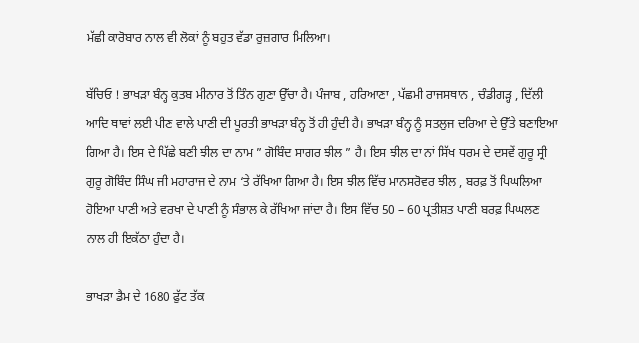ਮੱਛੀ ਕਾਰੋਬਾਰ ਨਾਲ ਵੀ ਲੋਕਾਂ ਨੂੰ ਬਹੁਤ ਵੱਡਾ ਰੁਜ਼ਗਾਰ ਮਿਲਿਆ।

ਬੱਚਿਓ ! ਭਾਖੜਾ ਬੰਨ੍ਹ ਕੁਤਬ ਮੀਨਾਰ ਤੋਂ ਤਿੰਨ ਗੁਣਾ ਉੱਚਾ ਹੈ। ਪੰਜਾਬ , ਹਰਿਆਣਾ , ਪੱਛਮੀ ਰਾਜਸਥਾਨ , ਚੰਡੀਗੜ੍ਹ , ਦਿੱਲੀ ਆਦਿ ਥਾਵਾਂ ਲਈ ਪੀਣ ਵਾਲੇ ਪਾਣੀ ਦੀ ਪੂਰਤੀ ਭਾਖੜਾ ਬੰਨ੍ਹ ਤੋਂ ਹੀ ਹੁੰਦੀ ਹੈ। ਭਾਖੜਾ ਬੰਨ੍ਹ ਨੂੰ ਸਤਲੁਜ ਦਰਿਆ ਦੇ ਉੱਤੇ ਬਣਾਇਆ ਗਿਆ ਹੈ। ਇਸ ਦੇ ਪਿੱਛੇ ਬਣੀ ਝੀਲ ਦਾ ਨਾਮ ” ਗੋਬਿੰਦ ਸਾਗਰ ਝੀਲ ” ਹੈ। ਇਸ ਝੀਲ ਦਾ ਨਾਂ ਸਿੱਖ ਧਰਮ ਦੇ ਦਸਵੇਂ ਗੁਰੂ ਸ੍ਰੀ ਗੁਰੂ ਗੋਬਿੰਦ ਸਿੰਘ ਜੀ ਮਹਾਰਾਜ ਦੇ ਨਾਮ ‘ਤੇ ਰੱਖਿਆ ਗਿਆ ਹੈ। ਇਸ ਝੀਲ ਵਿੱਚ ਮਾਨਸਰੋਵਰ ਝੀਲ , ਬਰਫ਼ ਤੋਂ ਪਿਘਲਿਆ ਹੋਇਆ ਪਾਣੀ ਅਤੇ ਵਰਖਾ ਦੇ ਪਾਣੀ ਨੂੰ ਸੰਭਾਲ ਕੇ ਰੱਖਿਆ ਜਾਂਦਾ ਹੈ। ਇਸ ਵਿੱਚ 50 – 60 ਪ੍ਰਤੀਸ਼ਤ ਪਾਣੀ ਬਰਫ਼ ਪਿਘਲਣ ਨਾਲ ਹੀ ਇਕੱਠਾ ਹੁੰਦਾ ਹੈ।

ਭਾਖੜਾ ਡੈਮ ਦੇ 1680 ਫੁੱਟ ਤੱਕ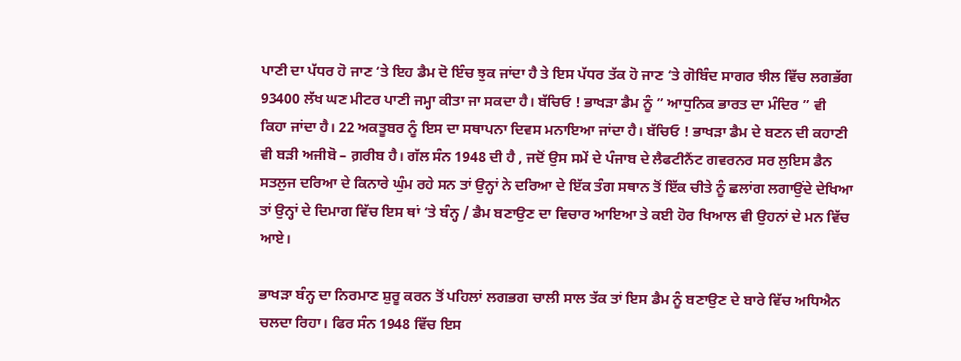ਪਾਣੀ ਦਾ ਪੱਧਰ ਹੋ ਜਾਣ ‘ਤੇ ਇਹ ਡੈਮ ਦੋ ਇੰਚ ਝੁਕ ਜਾਂਦਾ ਹੈ ਤੇ ਇਸ ਪੱਧਰ ਤੱਕ ਹੋ ਜਾਣ ‘ਤੇ ਗੋਬਿੰਦ ਸਾਗਰ ਝੀਲ ਵਿੱਚ ਲਗਭੱਗ 93400 ਲੱਖ ਘਣ ਮੀਟਰ ਪਾਣੀ ਜਮ੍ਹਾ ਕੀਤਾ ਜਾ ਸਕਦਾ ਹੈ। ਬੱਚਿਓ ! ਭਾਖੜਾ ਡੈਮ ਨੂੰ ” ਆਧੁਨਿਕ ਭਾਰਤ ਦਾ ਮੰਦਿਰ ” ਵੀ ਕਿਹਾ ਜਾਂਦਾ ਹੈ। 22 ਅਕਤੂਬਰ ਨੂੰ ਇਸ ਦਾ ਸਥਾਪਨਾ ਦਿਵਸ ਮਨਾਇਆ ਜਾਂਦਾ ਹੈ। ਬੱਚਿਓ ! ਭਾਖੜਾ ਡੈਮ ਦੇ ਬਣਨ ਦੀ ਕਹਾਣੀ ਵੀ ਬੜੀ ਅਜੀਬੋ – ਗ਼ਰੀਬ ਹੈ। ਗੱਲ ਸੰਨ 1948 ਦੀ ਹੈ , ਜਦੋਂ ਉਸ ਸਮੇਂ ਦੇ ਪੰਜਾਬ ਦੇ ਲੈਫਟੀਨੈਂਟ ਗਵਰਨਰ ਸਰ ਲੁਇਸ ਡੈਨ ਸਤਲੁਜ ਦਰਿਆ ਦੇ ਕਿਨਾਰੇ ਘੁੰਮ ਰਹੇ ਸਨ ਤਾਂ ਉਨ੍ਹਾਂ ਨੇ ਦਰਿਆ ਦੇ ਇੱਕ ਤੰਗ ਸਥਾਨ ਤੋਂ ਇੱਕ ਚੀਤੇ ਨੂੰ ਛਲਾਂਗ ਲਗਾਉਂਦੇ ਦੇਖਿਆ ਤਾਂ ਉਨ੍ਹਾਂ ਦੇ ਦਿਮਾਗ ਵਿੱਚ ਇਸ ਥਾਂ ‘ਤੇ ਬੰਨ੍ਹ / ਡੈਮ ਬਣਾਉਣ ਦਾ ਵਿਚਾਰ ਆਇਆ ਤੇ ਕਈ ਹੋਰ ਖਿਆਲ ਵੀ ਉਹਨਾਂ ਦੇ ਮਨ ਵਿੱਚ ਆਏ।

ਭਾਖੜਾ ਬੰਨ੍ਹ ਦਾ ਨਿਰਮਾਣ ਸ਼ੁਰੂ ਕਰਨ ਤੋਂ ਪਹਿਲਾਂ ਲਗਭਗ ਚਾਲੀ ਸਾਲ ਤੱਕ ਤਾਂ ਇਸ ਡੈਮ ਨੂੰ ਬਣਾਉਣ ਦੇ ਬਾਰੇ ਵਿੱਚ ਅਧਿਐਨ ਚਲਦਾ ਰਿਹਾ। ਫਿਰ ਸੰਨ 1948 ਵਿੱਚ ਇਸ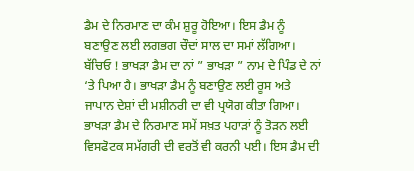ਡੈਮ ਦੇ ਨਿਰਮਾਣ ਦਾ ਕੰਮ ਸ਼ੁਰੂ ਹੋਇਆ। ਇਸ ਡੈਮ ਨੂੰ ਬਣਾਉਣ ਲਈ ਲਗਭਗ ਚੌਦਾਂ ਸਾਲ ਦਾ ਸਮਾਂ ਲੱਗਿਆ। ਬੱਚਿਓ ! ਭਾਖੜਾ ਡੈਮ ਦਾ ਨਾਂ ” ਭਾਖੜਾ ” ਨਾਮ ਦੇ ਪਿੰਡ ਦੇ ਨਾਂ ‘ਤੇ ਪਿਆ ਹੈ। ਭਾਖੜਾ ਡੈਮ ਨੂੰ ਬਣਾਉਣ ਲਈ ਰੂਸ ਅਤੇ ਜਾਪਾਨ ਦੇਸ਼ਾਂ ਦੀ ਮਸ਼ੀਨਰੀ ਦਾ ਵੀ ਪ੍ਰਯੋਗ ਕੀਤਾ ਗਿਆ। ਭਾਖੜਾ ਡੈਮ ਦੇ ਨਿਰਮਾਣ ਸਮੇਂ ਸਖ਼ਤ ਪਹਾੜਾਂ ਨੂੰ ਤੋੜਨ ਲਈ ਵਿਸਫੋਟਕ ਸਮੱਗਰੀ ਦੀ ਵਰਤੋਂ ਵੀ ਕਰਨੀ ਪਈ। ਇਸ ਡੈਮ ਦੀ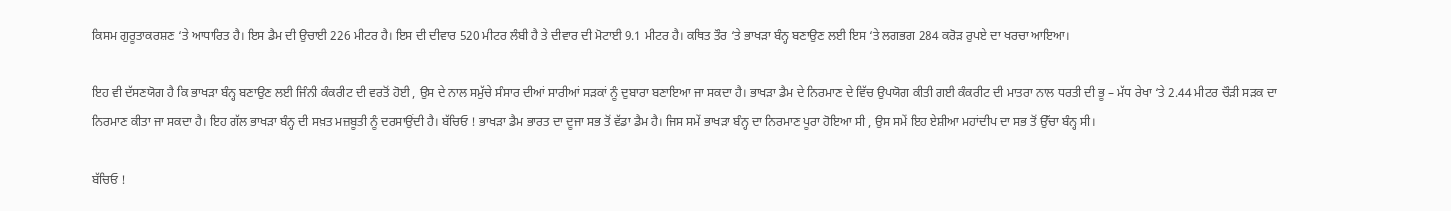ਕਿਸਮ ਗੁਰੂਤਾਕਰਸ਼ਣ ‘ਤੇ ਆਧਾਰਿਤ ਹੈ। ਇਸ ਡੈਮ ਦੀ ਉਚਾਈ 226 ਮੀਟਰ ਹੈ। ਇਸ ਦੀ ਦੀਵਾਰ 520 ਮੀਟਰ ਲੰਬੀ ਹੈ ਤੇ ਦੀਵਾਰ ਦੀ ਮੋਟਾਈ 9.1 ਮੀਟਰ ਹੈ। ਕਥਿਤ ਤੌਰ ‘ਤੇ ਭਾਖੜਾ ਬੰਨ੍ਹ ਬਣਾਉਣ ਲਈ ਇਸ ‘ਤੇ ਲਗਭਗ 284 ਕਰੋਡ਼ ਰੁਪਏ ਦਾ ਖਰਚਾ ਆਇਆ।

ਇਹ ਵੀ ਦੱਸਣਯੋਗ ਹੈ ਕਿ ਭਾਖੜਾ ਬੰਨ੍ਹ ਬਣਾਉਣ ਲਈ ਜਿੰਨੀ ਕੰਕਰੀਟ ਦੀ ਵਰਤੋਂ ਹੋਈ , ਉਸ ਦੇ ਨਾਲ ਸਮੁੱਚੇ ਸੰਸਾਰ ਦੀਆਂ ਸਾਰੀਆਂ ਸੜਕਾਂ ਨੂੰ ਦੁਬਾਰਾ ਬਣਾਇਆ ਜਾ ਸਕਦਾ ਹੈ। ਭਾਖੜਾ ਡੈਮ ਦੇ ਨਿਰਮਾਣ ਦੇ ਵਿੱਚ ਉਪਯੋਗ ਕੀਤੀ ਗਈ ਕੰਕਰੀਟ ਦੀ ਮਾਤਰਾ ਨਾਲ ਧਰਤੀ ਦੀ ਭੂ – ਮੱਧ ਰੇਖਾ ‘ਤੇ 2.44 ਮੀਟਰ ਚੌੜੀ ਸੜਕ ਦਾ ਨਿਰਮਾਣ ਕੀਤਾ ਜਾ ਸਕਦਾ ਹੈ। ਇਹ ਗੱਲ ਭਾਖੜਾ ਬੰਨ੍ਹ ਦੀ ਸਖ਼ਤ ਮਜ਼ਬੂਤੀ ਨੂੰ ਦਰਸਾਉਂਦੀ ਹੈ। ਬੱਚਿਓ ! ਭਾਖੜਾ ਡੈਮ ਭਾਰਤ ਦਾ ਦੂਜਾ ਸਭ ਤੋਂ ਵੱਡਾ ਡੈਮ ਹੈ। ਜਿਸ ਸਮੇਂ ਭਾਖੜਾ ਬੰਨ੍ਹ ਦਾ ਨਿਰਮਾਣ ਪੂਰਾ ਹੋਇਆ ਸੀ , ਉਸ ਸਮੇਂ ਇਹ ਏਸ਼ੀਆ ਮਹਾਂਦੀਪ ਦਾ ਸਭ ਤੋਂ ਉੱਚਾ ਬੰਨ੍ਹ ਸੀ।

ਬੱਚਿਓ !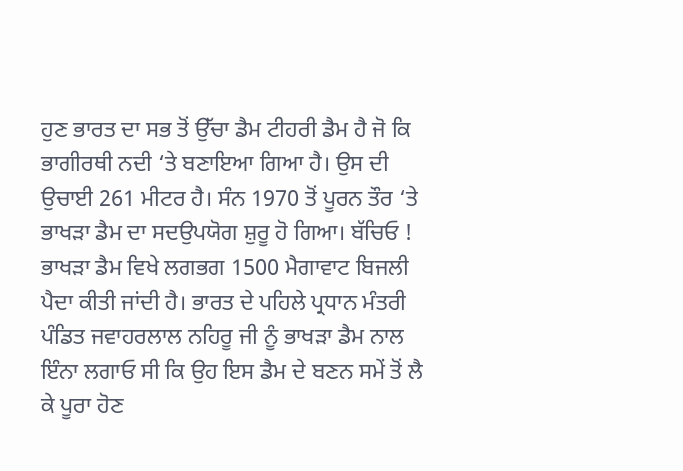ਹੁਣ ਭਾਰਤ ਦਾ ਸਭ ਤੋਂ ਉੱਚਾ ਡੈਮ ਟੀਹਰੀ ਡੈਮ ਹੈ ਜੋ ਕਿ ਭਾਗੀਰਥੀ ਨਦੀ ‘ਤੇ ਬਣਾਇਆ ਗਿਆ ਹੈ। ਉਸ ਦੀ ਉਚਾਈ 261 ਮੀਟਰ ਹੈ। ਸੰਨ 1970 ਤੋਂ ਪੂਰਨ ਤੌਰ ‘ਤੇ ਭਾਖੜਾ ਡੈਮ ਦਾ ਸਦਉਪਯੋਗ ਸ਼ੁਰੂ ਹੋ ਗਿਆ। ਬੱਚਿਓ ! ਭਾਖੜਾ ਡੈਮ ਵਿਖੇ ਲਗਭਗ 1500 ਮੈਗਾਵਾਟ ਬਿਜਲੀ ਪੈਦਾ ਕੀਤੀ ਜਾਂਦੀ ਹੈ। ਭਾਰਤ ਦੇ ਪਹਿਲੇ ਪ੍ਰਧਾਨ ਮੰਤਰੀ ਪੰਡਿਤ ਜਵਾਹਰਲਾਲ ਨਹਿਰੂ ਜੀ ਨੂੰ ਭਾਖੜਾ ਡੈਮ ਨਾਲ ਇੰਨਾ ਲਗਾਓ ਸੀ ਕਿ ਉਹ ਇਸ ਡੈਮ ਦੇ ਬਣਨ ਸਮੇਂ ਤੋਂ ਲੈ ਕੇ ਪੂਰਾ ਹੋਣ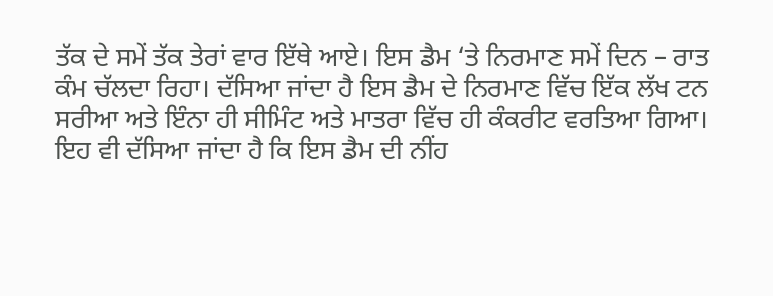ਤੱਕ ਦੇ ਸਮੇਂ ਤੱਕ ਤੇਰਾਂ ਵਾਰ ਇੱਥੇ ਆਏ। ਇਸ ਡੈਮ ‘ਤੇ ਨਿਰਮਾਣ ਸਮੇਂ ਦਿਨ – ਰਾਤ ਕੰਮ ਚੱਲਦਾ ਰਿਹਾ। ਦੱਸਿਆ ਜਾਂਦਾ ਹੈ ਇਸ ਡੈਮ ਦੇ ਨਿਰਮਾਣ ਵਿੱਚ ਇੱਕ ਲੱਖ ਟਨ ਸਰੀਆ ਅਤੇ ਇੰਨਾ ਹੀ ਸੀਮਿੰਟ ਅਤੇ ਮਾਤਰਾ ਵਿੱਚ ਹੀ ਕੰਕਰੀਟ ਵਰਤਿਆ ਗਿਆ। ਇਹ ਵੀ ਦੱਸਿਆ ਜਾਂਦਾ ਹੈ ਕਿ ਇਸ ਡੈਮ ਦੀ ਨੀਂਹ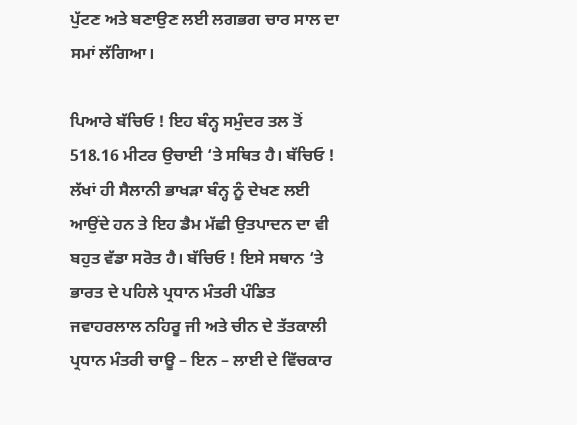ਪੁੱਟਣ ਅਤੇ ਬਣਾਉਣ ਲਈ ਲਗਭਗ ਚਾਰ ਸਾਲ ਦਾ ਸਮਾਂ ਲੱਗਿਆ।

ਪਿਆਰੇ ਬੱਚਿਓ ! ਇਹ ਬੰਨ੍ਹ ਸਮੁੰਦਰ ਤਲ ਤੋਂ 518.16 ਮੀਟਰ ਉਚਾਈ ‘ਤੇ ਸਥਿਤ ਹੈ। ਬੱਚਿਓ ! ਲੱਖਾਂ ਹੀ ਸੈਲਾਨੀ ਭਾਖੜਾ ਬੰਨ੍ਹ ਨੂੰ ਦੇਖਣ ਲਈ ਆਉਂਦੇ ਹਨ ਤੇ ਇਹ ਡੈਮ ਮੱਛੀ ਉਤਪਾਦਨ ਦਾ ਵੀ ਬਹੁਤ ਵੱਡਾ ਸਰੋਤ ਹੈ। ਬੱਚਿਓ ! ਇਸੇ ਸਥਾਨ ‘ਤੇ ਭਾਰਤ ਦੇ ਪਹਿਲੇ ਪ੍ਰਧਾਨ ਮੰਤਰੀ ਪੰਡਿਤ ਜਵਾਹਰਲਾਲ ਨਹਿਰੂ ਜੀ ਅਤੇ ਚੀਨ ਦੇ ਤੱਤਕਾਲੀ ਪ੍ਰਧਾਨ ਮੰਤਰੀ ਚਾਊ – ਇਨ – ਲਾਈ ਦੇ ਵਿੱਚਕਾਰ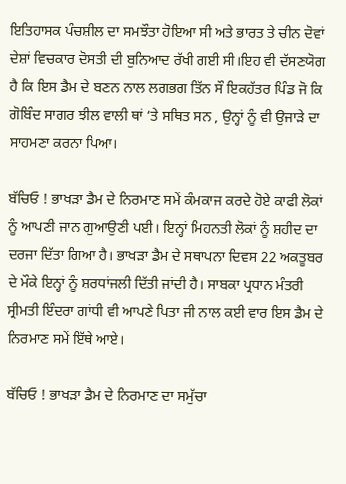ਇਤਿਹਾਸਕ ਪੰਚਸ਼ੀਲ ਦਾ ਸਮਝੌਤਾ ਹੋਇਆ ਸੀ ਅਤੇ ਭਾਰਤ ਤੇ ਚੀਨ ਦੋਵਾਂ ਦੇਸ਼ਾਂ ਵਿਚਕਾਰ ਦੋਸਤੀ ਦੀ ਬੁਨਿਆਦ ਰੱਖੀ ਗਈ ਸੀ।ਇਹ ਵੀ ਦੱਸਣਯੋਗ ਹੈ ਕਿ ਇਸ ਡੈਮ ਦੇ ਬਣਨ ਨਾਲ ਲਗਭਗ ਤਿੱਨ ਸੌ ਇਕਹੱਤਰ ਪਿੰਡ ਜੋ ਕਿ ਗੋਬਿੰਦ ਸਾਗਰ ਝੀਲ ਵਾਲੀ ਥਾਂ ‘ਤੇ ਸਥਿਤ ਸਨ , ਉਨ੍ਹਾਂ ਨੂੰ ਵੀ ਉਜਾੜੇ ਦਾ ਸਾਹਮਣਾ ਕਰਨਾ ਪਿਆ।

ਬੱਚਿਓ ! ਭਾਖੜਾ ਡੈਮ ਦੇ ਨਿਰਮਾਣ ਸਮੇਂ ਕੰਮਕਾਜ ਕਰਦੇ ਹੋਏ ਕਾਫੀ ਲੋਕਾਂ ਨੂੰ ਆਪਣੀ ਜਾਨ ਗੁਆਉਣੀ ਪਈ। ਇਨ੍ਹਾਂ ਮਿਹਨਤੀ ਲੋਕਾਂ ਨੂੰ ਸ਼ਹੀਦ ਦਾ ਦਰਜਾ ਦਿੱਤਾ ਗਿਆ ਹੈ। ਭਾਖੜਾ ਡੈਮ ਦੇ ਸਥਾਪਨਾ ਦਿਵਸ 22 ਅਕਤੂਬਰ ਦੇ ਮੌਕੇ ਇਨ੍ਹਾਂ ਨੂੰ ਸ਼ਰਧਾਂਜਲੀ ਦਿੱਤੀ ਜਾਂਦੀ ਹੈ। ਸਾਬਕਾ ਪ੍ਰਧਾਨ ਮੰਤਰੀ ਸ੍ਰੀਮਤੀ ਇੰਦਰਾ ਗਾਂਧੀ ਵੀ ਆਪਣੇ ਪਿਤਾ ਜੀ ਨਾਲ ਕਈ ਵਾਰ ਇਸ ਡੈਮ ਦੇ ਨਿਰਮਾਣ ਸਮੇਂ ਇੱਥੇ ਆਏ।

ਬੱਚਿਓ ! ਭਾਖੜਾ ਡੈਮ ਦੇ ਨਿਰਮਾਣ ਦਾ ਸਮੁੱਚਾ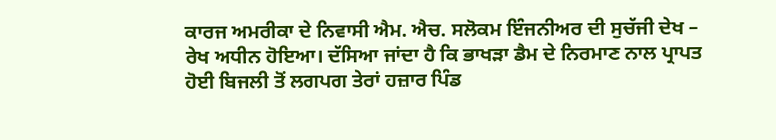ਕਾਰਜ ਅਮਰੀਕਾ ਦੇ ਨਿਵਾਸੀ ਐਮ. ਐਚ. ਸਲੋਕਮ ਇੰਜਨੀਅਰ ਦੀ ਸੁਚੱਜੀ ਦੇਖ – ਰੇਖ ਅਧੀਨ ਹੋਇਆ। ਦੱਸਿਆ ਜਾਂਦਾ ਹੈ ਕਿ ਭਾਖੜਾ ਡੈਮ ਦੇ ਨਿਰਮਾਣ ਨਾਲ ਪ੍ਰਾਪਤ ਹੋਈ ਬਿਜਲੀ ਤੋਂ ਲਗਪਗ ਤੇਰਾਂ ਹਜ਼ਾਰ ਪਿੰਡ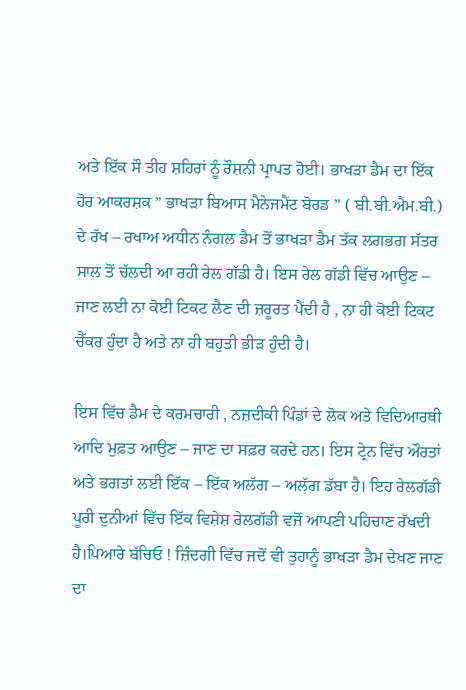ਅਤੇ ਇੱਕ ਸੌ ਤੀਹ ਸ਼ਹਿਰਾਂ ਨੂੰ ਰੌਸ਼ਨੀ ਪ੍ਰਾਪਤ ਹੋਈ। ਭਾਖੜਾ ਡੈਮ ਦਾ ਇੱਕ ਹੋਰ ਆਕਰਸ਼ਕ ” ਭਾਖੜਾ ਬਿਆਸ ਮੈਨੇਜਮੈਂਟ ਬੋਰਡ ” ( ਬੀ.ਬੀ.ਐਮ.ਬੀ.) ਦੇ ਰੱਖ – ਰਖਾਅ ਅਧੀਨ ਨੰਗਲ ਡੈਮ ਤੋਂ ਭਾਖੜਾ ਡੈਮ ਤੱਕ ਲਗਭਗ ਸੱਤਰ ਸਾਲ ਤੋਂ ਚੱਲਦੀ ਆ ਰਹੀ ਰੇਲ ਗੱਡੀ ਹੈ। ਇਸ ਰੇਲ ਗੱਡੀ ਵਿੱਚ ਆਉਣ – ਜਾਣ ਲਈ ਨਾ ਕੋਈ ਟਿਕਟ ਲੈਣ ਦੀ ਜ਼ਰੂਰਤ ਪੈਂਦੀ ਹੈ , ਨਾ ਹੀ ਕੋਈ ਟਿਕਟ ਚੈੱਕਰ ਹੁੰਦਾ ਹੈ ਅਤੇ ਨਾ ਹੀ ਬਹੁਤੀ ਭੀੜ ਹੁੰਦੀ ਹੈ।

ਇਸ ਵਿੱਚ ਡੈਮ ਦੇ ਕਰਮਚਾਰੀ , ਨਜ਼ਦੀਕੀ ਪਿੰਡਾਂ ਦੇ ਲੋਕ ਅਤੇ ਵਿਦਿਆਰਥੀ ਆਦਿ ਮੁਫ਼ਤ ਆਉਣ – ਜਾਣ ਦਾ ਸਫ਼ਰ ਕਰਦੇ ਹਨ। ਇਸ ਟ੍ਰੇਨ ਵਿੱਚ ਔਰਤਾਂ ਅਤੇ ਭਗਤਾਂ ਲਈ ਇੱਕ – ਇੱਕ ਅਲੱਗ – ਅਲੱਗ ਡੱਬਾ ਹੈ। ਇਹ ਰੇਲਗੱਡੀ ਪੂਰੀ ਦੁਨੀਆਂ ਵਿੱਚ ਇੱਕ ਵਿਸ਼ੇਸ਼ ਰੇਲਗੱਡੀ ਵਜੋਂ ਆਪਣੀ ਪਹਿਚਾਣ ਰੱਖਦੀ ਹੈ।ਪਿਆਰੇ ਬੱਚਿਓ ! ਜ਼ਿੰਦਗੀ ਵਿੱਚ ਜਦੋਂ ਵੀ ਤੁਹਾਨੂੰ ਭਾਖੜਾ ਡੈਮ ਦੇਖਣ ਜਾਣ ਦਾ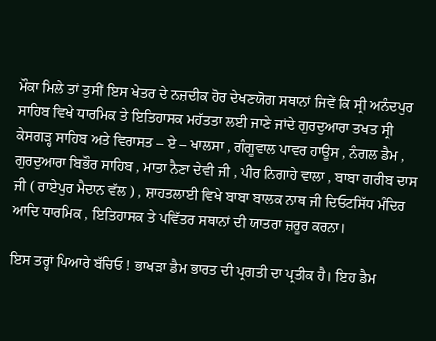ਮੌਕਾ ਮਿਲੇ ਤਾਂ ਤੁਸੀਂ ਇਸ ਖੇਤਰ ਦੇ ਨਜ਼ਦੀਕ ਹੋਰ ਦੇਖਣਯੋਗ ਸਥਾਨਾਂ ਜਿਵੇਂ ਕਿ ਸ੍ਰੀ ਅਨੰਦਪੁਰ ਸਾਹਿਬ ਵਿਖੇ ਧਾਰਮਿਕ ਤੇ ਇਤਿਹਾਸਕ ਮਹੱਤਤਾ ਲਈ ਜਾਣੇ ਜਾਂਦੇ ਗੁਰਦੁਆਰਾ ਤਖਤ ਸ੍ਰੀ ਕੇਸਗਡ਼੍ਹ ਸਾਹਿਬ ਅਤੇ ਵਿਰਾਸਤ – ਏ – ਖਾਲਸਾ , ਗੰਗੂਵਾਲ ਪਾਵਰ ਹਾਊਸ , ਨੰਗਲ ਡੈਮ , ਗੁਰਦੁਆਰਾ ਬਿਭੌਰ ਸਾਹਿਬ , ਮਾਤਾ ਨੈਣਾ ਦੇਵੀ ਜੀ , ਪੀਰ ਨਿਗਾਹੇ ਵਾਲਾ , ਬਾਬਾ ਗਰੀਬ ਦਾਸ ਜੀ ( ਰਾਏਪੁਰ ਮੈਦਾਨ ਵੱਲ ) , ਸ਼ਾਹਤਲਾਈ ਵਿਖੇ ਬਾਬਾ ਬਾਲਕ ਨਾਥ ਜੀ ਦਿਓਟਸਿੱਧ ਮੰਦਿਰ ਆਦਿ ਧਾਰਮਿਕ , ਇਤਿਹਾਸਕ ਤੇ ਪਵਿੱਤਰ ਸਥਾਨਾਂ ਦੀ ਯਾਤਰਾ ਜ਼ਰੂਰ ਕਰਨਾ।

ਇਸ ਤਰ੍ਹਾਂ ਪਿਆਰੇ ਬੱਚਿਓ ! ਭਾਖੜਾ ਡੈਮ ਭਾਰਤ ਦੀ ਪ੍ਰਗਤੀ ਦਾ ਪ੍ਰਤੀਕ ਹੈ। ਇਹ ਡੈਮ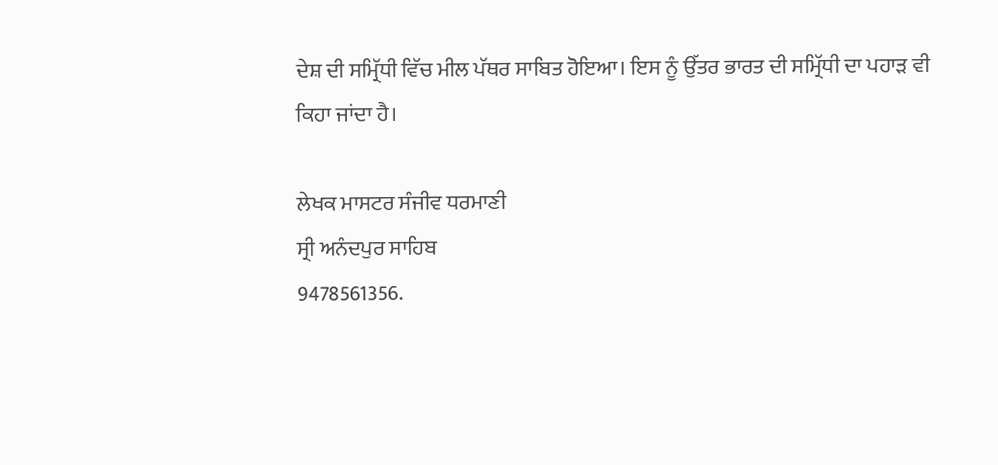ਦੇਸ਼ ਦੀ ਸਮ੍ਰਿੱਧੀ ਵਿੱਚ ਮੀਲ ਪੱਥਰ ਸਾਬਿਤ ਹੋਇਆ। ਇਸ ਨੂੰ ਉੱਤਰ ਭਾਰਤ ਦੀ ਸਮ੍ਰਿੱਧੀ ਦਾ ਪਹਾੜ ਵੀ ਕਿਹਾ ਜਾਂਦਾ ਹੈ।

ਲੇਖਕ ਮਾਸਟਰ ਸੰਜੀਵ ਧਰਮਾਣੀ
ਸ੍ਰੀ ਅਨੰਦਪੁਰ ਸਾਹਿਬ
9478561356.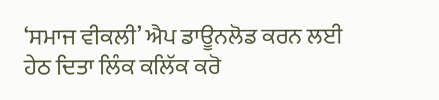‘ਸਮਾਜ ਵੀਕਲੀ’ ਐਪ ਡਾਊਨਲੋਡ ਕਰਨ ਲਈ ਹੇਠ ਦਿਤਾ ਲਿੰਕ ਕਲਿੱਕ ਕਰੋ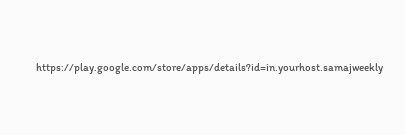https://play.google.com/store/apps/details?id=in.yourhost.samajweekly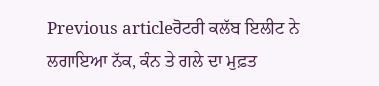Previous articleਰੋਟਰੀ ਕਲੱਬ ਇਲੀਟ ਨੇ ਲਗਾਇਆ ਨੱਕ, ਕੰਨ ਤੇ ਗਲੇ ਦਾ ਮੁਫ਼ਤ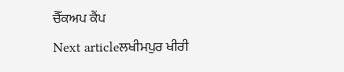ਚੈੱਕਅਪ ਕੈਂਪ
Next articleਲਖੀਮਪੁਰ ਖੀਰੀ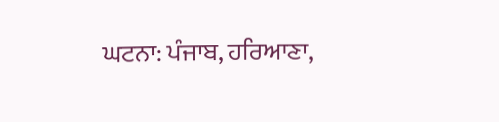ਘਟਨਾ: ਪੰਜਾਬ, ਹਰਿਆਣਾ,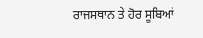ਰਾਜਸਥਾਨ ਤੇ ਹੋਰ ਸੂਬਿਆਂ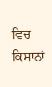ਵਿਚ ਕਿਸਾਨਾਂ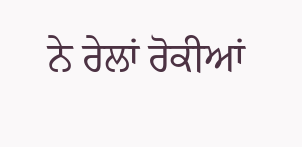ਨੇ ਰੇਲਾਂ ਰੋਕੀਆਂ